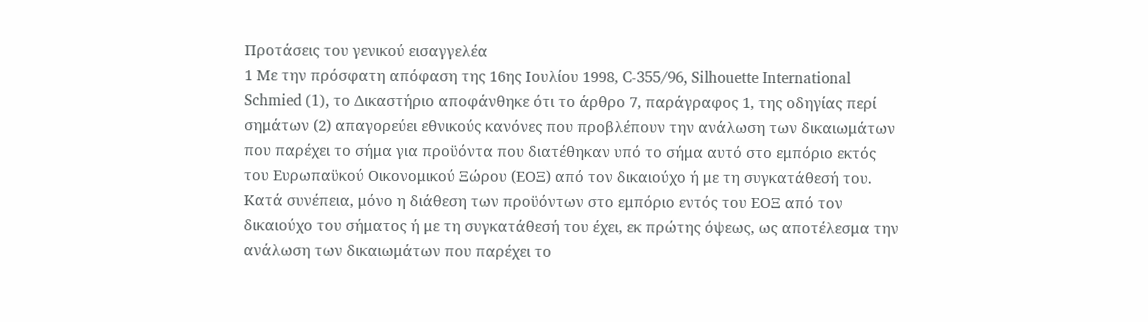Προτάσεις του γενικού εισαγγελέα
1 Με την πρόσφατη απόφαση της 16ης Ιουλίου 1998, C-355/96, Silhouette International Schmied (1), το Δικαστήριο αποφάνθηκε ότι το άρθρο 7, παράγραφος 1, της οδηγίας περί σημάτων (2) απαγορεύει εθνικούς κανόνες που προβλέπουν την ανάλωση των δικαιωμάτων που παρέχει το σήμα για προϋόντα που διατέθηκαν υπό το σήμα αυτό στο εμπόριο εκτός του Ευρωπαϋκού Οικονομικού Ξώρου (ΕΟΞ) από τον δικαιούχο ή με τη συγκατάθεσή του. Κατά συνέπεια, μόνο η διάθεση των προϋόντων στο εμπόριο εντός του ΕΟΞ από τον δικαιούχο του σήματος ή με τη συγκατάθεσή του έχει, εκ πρώτης όψεως, ως αποτέλεσμα την ανάλωση των δικαιωμάτων που παρέχει το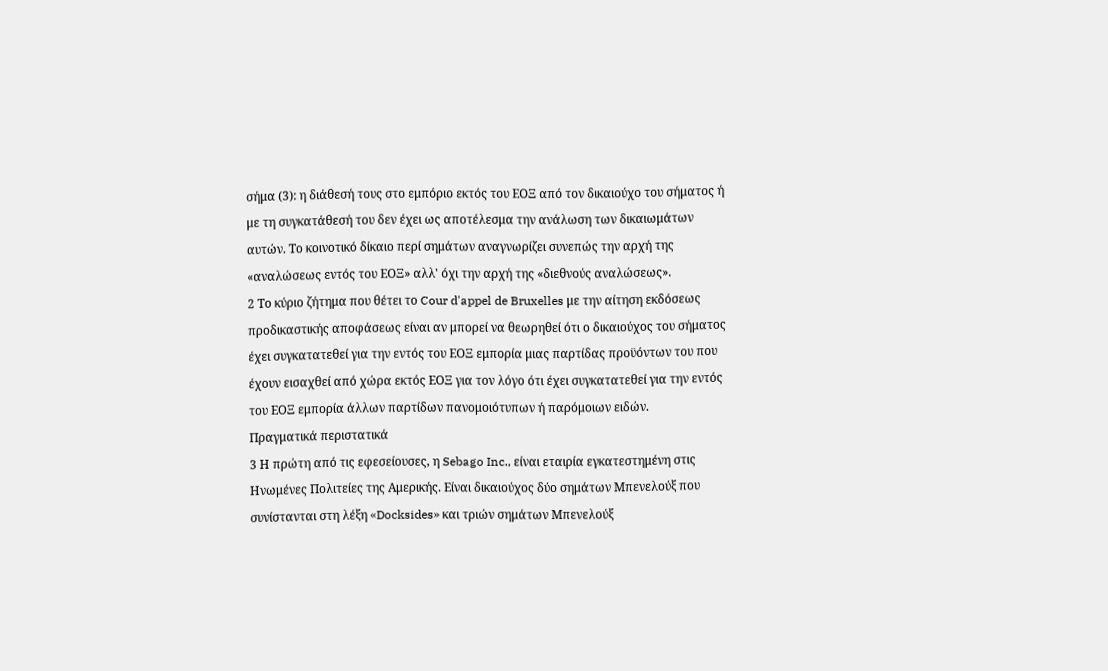σήμα (3): η διάθεσή τους στο εμπόριο εκτός του ΕΟΞ από τον δικαιούχο του σήματος ή με τη συγκατάθεσή του δεν έχει ως αποτέλεσμα την ανάλωση των δικαιωμάτων αυτών. Το κοινοτικό δίκαιο περί σημάτων αναγνωρίζει συνεπώς την αρχή της «αναλώσεως εντός του ΕΟΞ» αλλ' όχι την αρχή της «διεθνούς αναλώσεως».
2 Το κύριο ζήτημα που θέτει το Cour d'appel de Bruxelles με την αίτηση εκδόσεως προδικαστικής αποφάσεως είναι αν μπορεί να θεωρηθεί ότι ο δικαιούχος του σήματος έχει συγκατατεθεί για την εντός του ΕΟΞ εμπορία μιας παρτίδας προϋόντων του που έχουν εισαχθεί από χώρα εκτός ΕΟΞ για τον λόγο ότι έχει συγκατατεθεί για την εντός του ΕΟΞ εμπορία άλλων παρτίδων πανομοιότυπων ή παρόμοιων ειδών.
Πραγματικά περιστατικά
3 Η πρώτη από τις εφεσείουσες, η Sebago Inc., είναι εταιρία εγκατεστημένη στις Ηνωμένες Πολιτείες της Αμερικής. Είναι δικαιούχος δύο σημάτων Μπενελούξ που συνίστανται στη λέξη «Docksides» και τριών σημάτων Μπενελούξ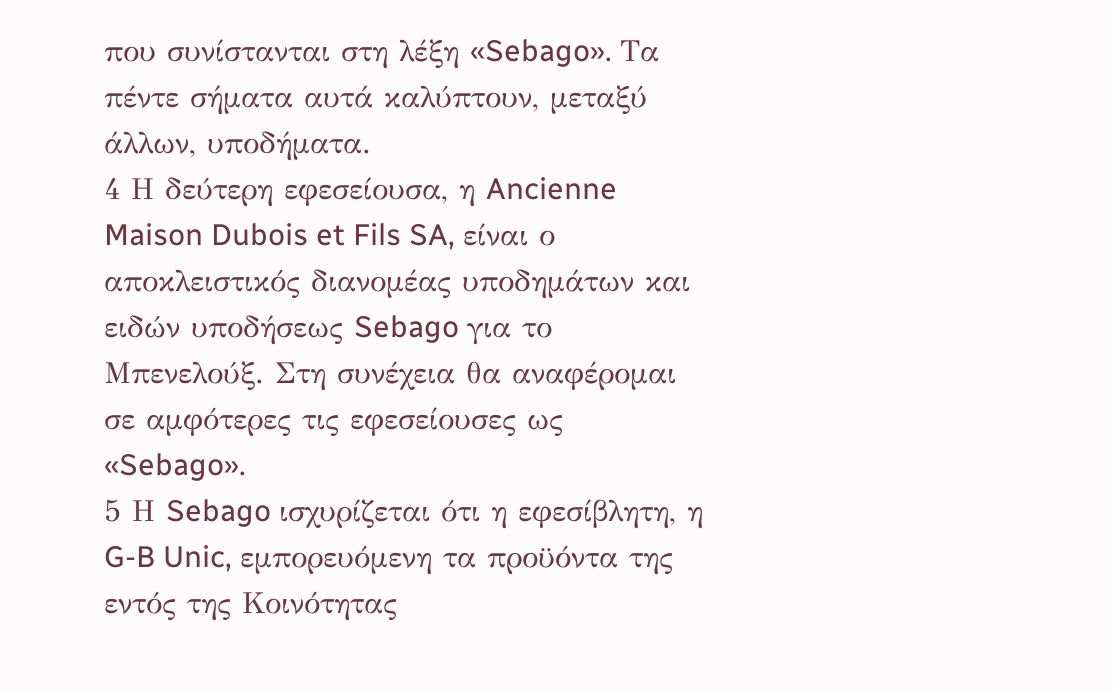που συνίστανται στη λέξη «Sebago». Τα πέντε σήματα αυτά καλύπτουν, μεταξύ άλλων, υποδήματα.
4 Η δεύτερη εφεσείουσα, η Ancienne Maison Dubois et Fils SA, είναι ο αποκλειστικός διανομέας υποδημάτων και ειδών υποδήσεως Sebago για το Μπενελούξ. Στη συνέχεια θα αναφέρομαι σε αμφότερες τις εφεσείουσες ως «Sebago».
5 Η Sebago ισχυρίζεται ότι η εφεσίβλητη, η G-B Unic, εμπορευόμενη τα προϋόντα της εντός της Κοινότητας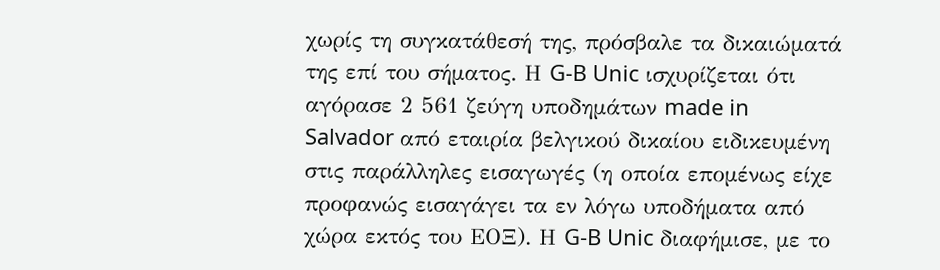χωρίς τη συγκατάθεσή της, πρόσβαλε τα δικαιώματά της επί του σήματος. Η G-B Unic ισχυρίζεται ότι αγόρασε 2 561 ζεύγη υποδημάτων made in Salvador από εταιρία βελγικού δικαίου ειδικευμένη στις παράλληλες εισαγωγές (η οποία επομένως είχε προφανώς εισαγάγει τα εν λόγω υποδήματα από χώρα εκτός του ΕΟΞ). Η G-B Unic διαφήμισε, με το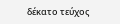δέκατο τεύχος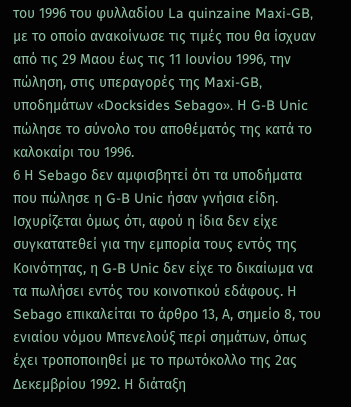του 1996 του φυλλαδίου La quinzaine Maxi-GB, με το οποίο ανακοίνωσε τις τιμές που θα ίσχυαν από τις 29 Μαου έως τις 11 Ιουνίου 1996, την πώληση, στις υπεραγορές της Maxi-GB, υποδημάτων «Docksides Sebago». Η G-B Unic πώλησε το σύνολο του αποθέματός της κατά το καλοκαίρι του 1996.
6 Η Sebago δεν αμφισβητεί ότι τα υποδήματα που πώλησε η G-B Unic ήσαν γνήσια είδη. Ισχυρίζεται όμως ότι, αφού η ίδια δεν είχε συγκατατεθεί για την εμπορία τους εντός της Κοινότητας, η G-B Unic δεν είχε το δικαίωμα να τα πωλήσει εντός του κοινοτικού εδάφους. Η Sebago επικαλείται το άρθρο 13, Α, σημείο 8, του ενιαίου νόμου Μπενελούξ περί σημάτων, όπως έχει τροποποιηθεί με το πρωτόκολλο της 2ας Δεκεμβρίου 1992. Η διάταξη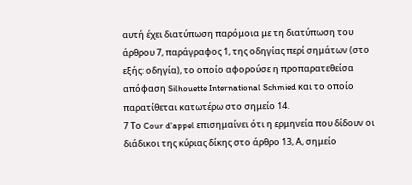αυτή έχει διατύπωση παρόμοια με τη διατύπωση του άρθρου 7, παράγραφος 1, της οδηγίας περί σημάτων (στο εξής: οδηγία), το οποίο αφορούσε η προπαρατεθείσα απόφαση Silhouette International Schmied και το οποίο παρατίθεται κατωτέρω στο σημείο 14.
7 Το Cour d'appel επισημαίνει ότι η ερμηνεία που δίδουν οι διάδικοι της κύριας δίκης στο άρθρο 13, Α, σημείο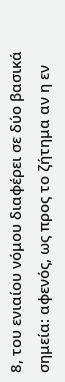8, του ενιαίου νόμου διαφέρει σε δύο βασικά σημεία: αφενός, ως προς το ζήτημα αν η εν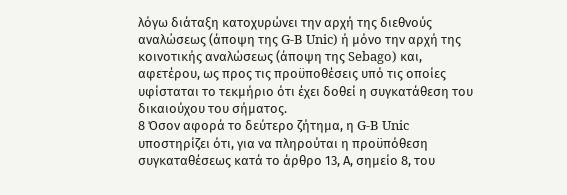λόγω διάταξη κατοχυρώνει την αρχή της διεθνούς αναλώσεως (άποψη της G-B Unic) ή μόνο την αρχή της κοινοτικής αναλώσεως (άποψη της Sebago) και, αφετέρου, ως προς τις προϋποθέσεις υπό τις οποίες υφίσταται το τεκμήριο ότι έχει δοθεί η συγκατάθεση του δικαιούχου του σήματος.
8 Όσον αφορά το δεύτερο ζήτημα, η G-B Unic υποστηρίζει ότι, για να πληρούται η προϋπόθεση συγκαταθέσεως κατά το άρθρο 13, Α, σημείο 8, του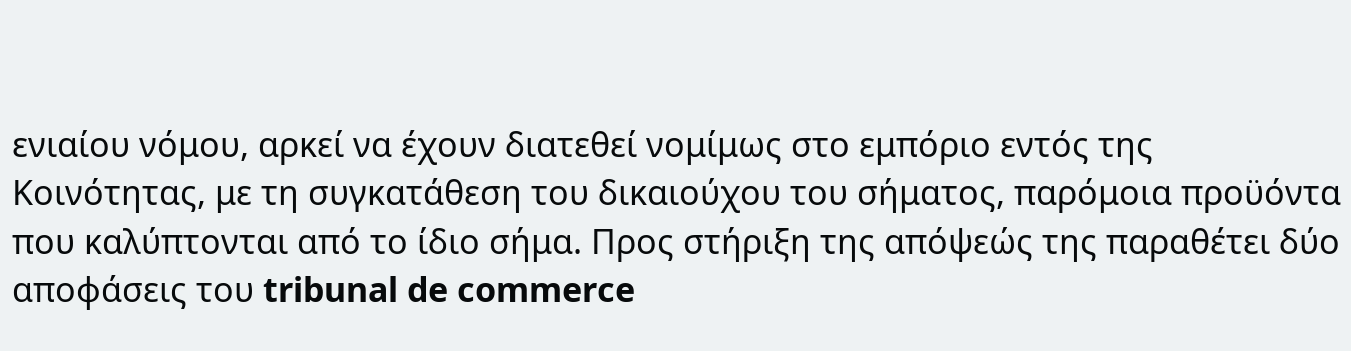ενιαίου νόμου, αρκεί να έχουν διατεθεί νομίμως στο εμπόριο εντός της Κοινότητας, με τη συγκατάθεση του δικαιούχου του σήματος, παρόμοια προϋόντα που καλύπτονται από το ίδιο σήμα. Προς στήριξη της απόψεώς της παραθέτει δύο αποφάσεις του tribunal de commerce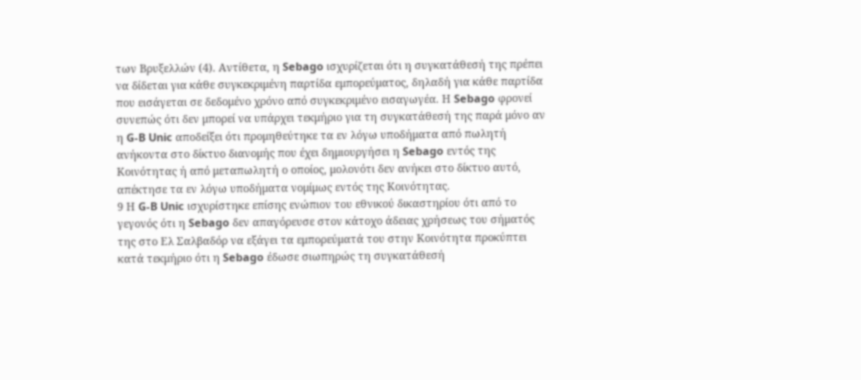των Βρυξελλών (4). Αντίθετα, η Sebago ισχυρίζεται ότι η συγκατάθεσή της πρέπει να δίδεται για κάθε συγκεκριμένη παρτίδα εμπορεύματος, δηλαδή για κάθε παρτίδα που εισάγεται σε δεδομένο χρόνο από συγκεκριμένο εισαγωγέα. Η Sebago φρονεί συνεπώς ότι δεν μπορεί να υπάρχει τεκμήριο για τη συγκατάθεσή της παρά μόνο αν η G-B Unic αποδείξει ότι προμηθεύτηκε τα εν λόγω υποδήματα από πωλητή ανήκοντα στο δίκτυο διανομής που έχει δημιουργήσει η Sebago εντός της Κοινότητας ή από μεταπωλητή ο οποίος, μολονότι δεν ανήκει στο δίκτυο αυτό, απέκτησε τα εν λόγω υποδήματα νομίμως εντός της Κοινότητας.
9 Η G-B Unic ισχυρίστηκε επίσης ενώπιον του εθνικού δικαστηρίου ότι από το γεγονός ότι η Sebago δεν απαγόρευσε στον κάτοχο άδειας χρήσεως του σήματός της στο Eλ Σαλβαδόρ να εξάγει τα εμπορεύματά του στην Κοινότητα προκύπτει κατά τεκμήριο ότι η Sebago έδωσε σιωπηρώς τη συγκατάθεσή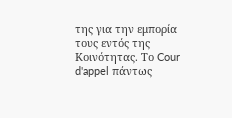της για την εμπορία τους εντός της Κοινότητας. Το Cour d'appel πάντως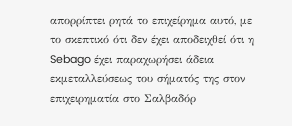απορρίπτει ρητά το επιχείρημα αυτό, με το σκεπτικό ότι δεν έχει αποδειχθεί ότι η Sebago έχει παραχωρήσει άδεια εκμεταλλεύσεως του σήματός της στον επιχειρηματία στο Σαλβαδόρ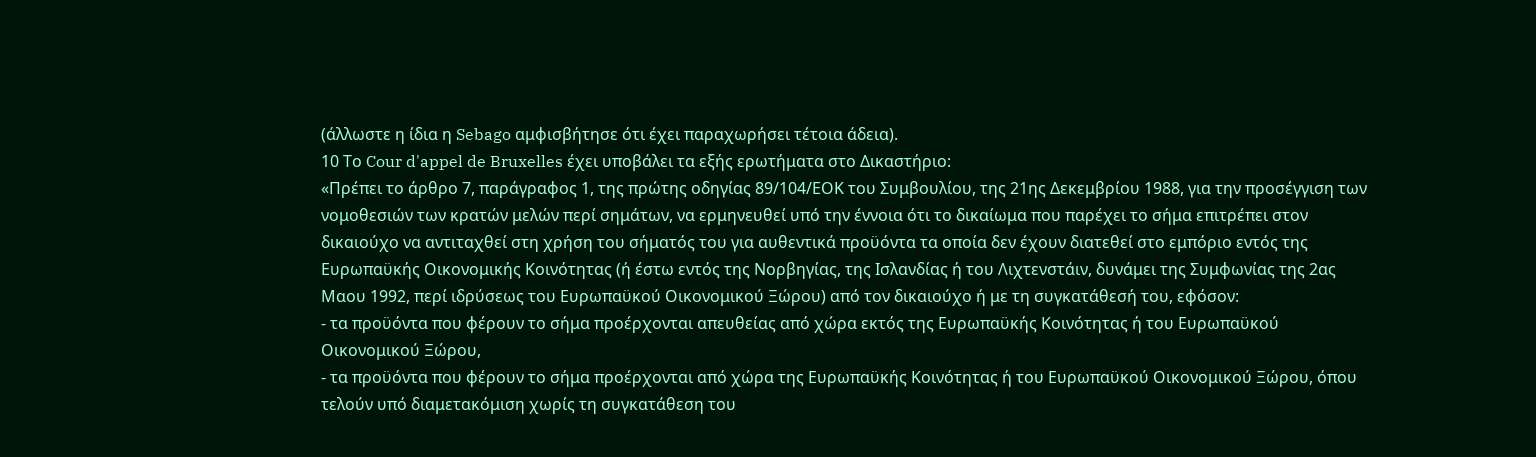(άλλωστε η ίδια η Sebago αμφισβήτησε ότι έχει παραχωρήσει τέτοια άδεια).
10 Το Cour d'appel de Bruxelles έχει υποβάλει τα εξής ερωτήματα στο Δικαστήριο:
«Πρέπει το άρθρο 7, παράγραφος 1, της πρώτης οδηγίας 89/104/ΕΟΚ του Συμβουλίου, της 21ης Δεκεμβρίου 1988, για την προσέγγιση των νομοθεσιών των κρατών μελών περί σημάτων, να ερμηνευθεί υπό την έννοια ότι το δικαίωμα που παρέχει το σήμα επιτρέπει στον δικαιούχο να αντιταχθεί στη χρήση του σήματός του για αυθεντικά προϋόντα τα οποία δεν έχουν διατεθεί στο εμπόριο εντός της Ευρωπαϋκής Οικονομικής Κοινότητας (ή έστω εντός της Νορβηγίας, της Ισλανδίας ή του Λιχτενστάιν, δυνάμει της Συμφωνίας της 2ας Μαου 1992, περί ιδρύσεως του Ευρωπαϋκού Οικονομικού Ξώρου) από τον δικαιούχο ή με τη συγκατάθεσή του, εφόσον:
- τα προϋόντα που φέρουν το σήμα προέρχονται απευθείας από χώρα εκτός της Ευρωπαϋκής Κοινότητας ή του Ευρωπαϋκού Οικονομικού Ξώρου,
- τα προϋόντα που φέρουν το σήμα προέρχονται από χώρα της Ευρωπαϋκής Κοινότητας ή του Ευρωπαϋκού Οικονομικού Ξώρου, όπου τελούν υπό διαμετακόμιση χωρίς τη συγκατάθεση του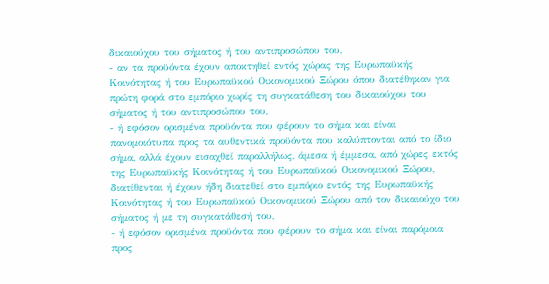δικαιούχου του σήματος ή του αντιπροσώπου του,
- αν τα προϋόντα έχουν αποκτηθεί εντός χώρας της Ευρωπαϋκής Κοινότητας ή του Ευρωπαϋκού Οικονομικού Ξώρου όπου διατέθηκαν για πρώτη φορά στο εμπόριο χωρίς τη συγκατάθεση του δικαιούχου του σήματος ή του αντιπροσώπου του,
- ή εφόσον ορισμένα προϋόντα που φέρουν το σήμα και είναι πανομοιότυπα προς τα αυθεντικά προϋόντα που καλύπτονται από το ίδιο σήμα, αλλά έχουν εισαχθεί παραλλήλως, άμεσα ή έμμεσα, από χώρες εκτός της Ευρωπαϋκής Κοινότητας ή του Ευρωπαϋκού Οικονομικού Ξώρου, διατίθενται ή έχουν ήδη διατεθεί στο εμπόριο εντός της Ευρωπαϋκής Κοινότητας ή του Ευρωπαϋκού Οικονομικού Ξώρου από τον δικαιούχο του σήματος ή με τη συγκατάθεσή του,
- ή εφόσον ορισμένα προϋόντα που φέρουν το σήμα και είναι παρόμοια προς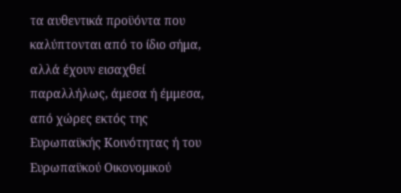τα αυθεντικά προϋόντα που καλύπτονται από το ίδιο σήμα, αλλά έχουν εισαχθεί παραλλήλως, άμεσα ή έμμεσα, από χώρες εκτός της Ευρωπαϋκής Κοινότητας ή του Ευρωπαϋκού Οικονομικού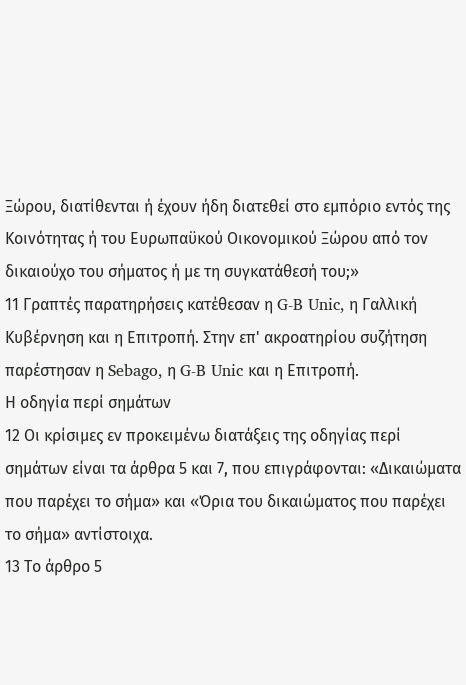Ξώρου, διατίθενται ή έχουν ήδη διατεθεί στο εμπόριο εντός της Κοινότητας ή του Ευρωπαϋκού Οικονομικού Ξώρου από τον δικαιούχο του σήματος ή με τη συγκατάθεσή του;»
11 Γραπτές παρατηρήσεις κατέθεσαν η G-B Unic, η Γαλλική Κυβέρνηση και η Επιτροπή. Στην επ' ακροατηρίου συζήτηση παρέστησαν η Sebago, η G-B Unic και η Επιτροπή.
Η οδηγία περί σημάτων
12 Οι κρίσιμες εν προκειμένω διατάξεις της οδηγίας περί σημάτων είναι τα άρθρα 5 και 7, που επιγράφονται: «Δικαιώματα που παρέχει το σήμα» και «Όρια του δικαιώματος που παρέχει το σήμα» αντίστοιχα.
13 Το άρθρο 5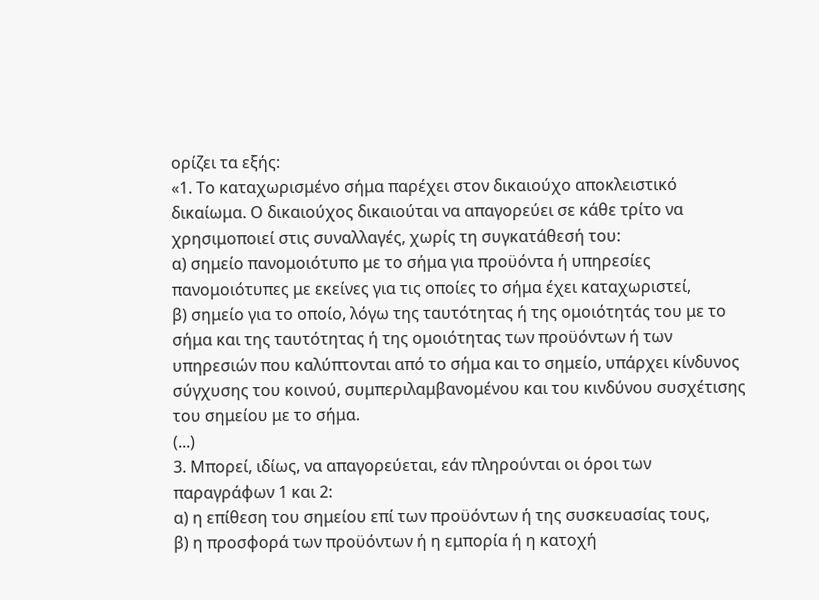ορίζει τα εξής:
«1. Το καταχωρισμένο σήμα παρέχει στον δικαιούχο αποκλειστικό δικαίωμα. Ο δικαιούχος δικαιούται να απαγορεύει σε κάθε τρίτο να χρησιμοποιεί στις συναλλαγές, χωρίς τη συγκατάθεσή του:
α) σημείο πανομοιότυπο με το σήμα για προϋόντα ή υπηρεσίες πανομοιότυπες με εκείνες για τις οποίες το σήμα έχει καταχωριστεί,
β) σημείο για το οποίο, λόγω της ταυτότητας ή της ομοιότητάς του με το σήμα και της ταυτότητας ή της ομοιότητας των προϋόντων ή των υπηρεσιών που καλύπτονται από το σήμα και το σημείο, υπάρχει κίνδυνος σύγχυσης του κοινού, συμπεριλαμβανομένου και του κινδύνου συσχέτισης του σημείου με το σήμα.
(...)
3. Μπορεί, ιδίως, να απαγορεύεται, εάν πληρούνται οι όροι των παραγράφων 1 και 2:
α) η επίθεση του σημείου επί των προϋόντων ή της συσκευασίας τους,
β) η προσφορά των προϋόντων ή η εμπορία ή η κατοχή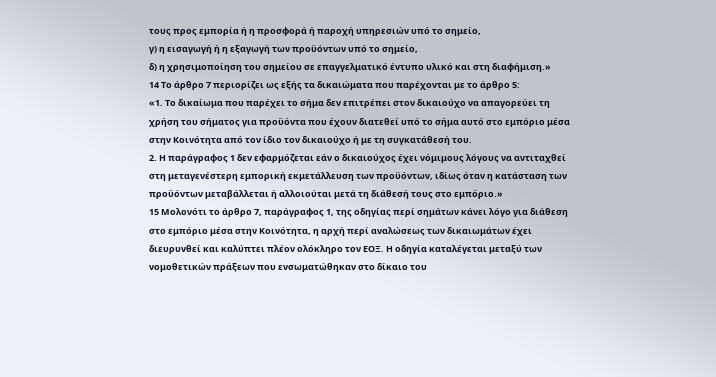τους προς εμπορία ή η προσφορά ή παροχή υπηρεσιών υπό το σημείο,
γ) η εισαγωγή ή η εξαγωγή των προϋόντων υπό το σημείο,
δ) η χρησιμοποίηση του σημείου σε επαγγελματικό έντυπο υλικό και στη διαφήμιση.»
14 Το άρθρο 7 περιορίζει ως εξής τα δικαιώματα που παρέχονται με το άρθρο 5:
«1. Το δικαίωμα που παρέχει το σήμα δεν επιτρέπει στον δικαιούχο να απαγορεύει τη χρήση του σήματος για προϋόντα που έχουν διατεθεί υπό το σήμα αυτό στο εμπόριο μέσα στην Κοινότητα από τον ίδιο τον δικαιούχο ή με τη συγκατάθεσή του.
2. Η παράγραφος 1 δεν εφαρμόζεται εάν ο δικαιούχος έχει νόμιμους λόγους να αντιταχθεί στη μεταγενέστερη εμπορική εκμετάλλευση των προϋόντων, ιδίως όταν η κατάσταση των προϋόντων μεταβάλλεται ή αλλοιούται μετά τη διάθεσή τους στο εμπόριο.»
15 Μολονότι το άρθρο 7, παράγραφος 1, της οδηγίας περί σημάτων κάνει λόγο για διάθεση στο εμπόριο μέσα στην Κοινότητα, η αρχή περί αναλώσεως των δικαιωμάτων έχει διευρυνθεί και καλύπτει πλέον ολόκληρο τον ΕΟΞ. Η οδηγία καταλέγεται μεταξύ των νομοθετικών πράξεων που ενσωματώθηκαν στο δίκαιο του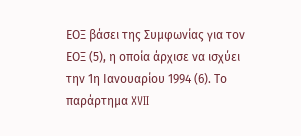ΕΟΞ βάσει της Συμφωνίας για τον ΕΟΞ (5), η οποία άρχισε να ισχύει την 1η Ιανουαρίου 1994 (6). Το παράρτημα XVII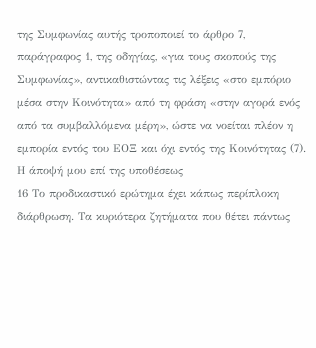της Συμφωνίας αυτής τροποποιεί το άρθρο 7, παράγραφος 1, της οδηγίας, «για τους σκοπούς της Συμφωνίας», αντικαθιστώντας τις λέξεις «στο εμπόριο μέσα στην Κοινότητα» από τη φράση «στην αγορά ενός από τα συμβαλλόμενα μέρη», ώστε να νοείται πλέον η εμπορία εντός του ΕΟΞ και όχι εντός της Κοινότητας (7).
Η άποψή μου επί της υποθέσεως
16 Το προδικαστικό ερώτημα έχει κάπως περίπλοκη διάρθρωση. Τα κυριότερα ζητήματα που θέτει πάντως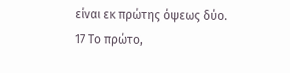είναι εκ πρώτης όψεως δύο.
17 Το πρώτο,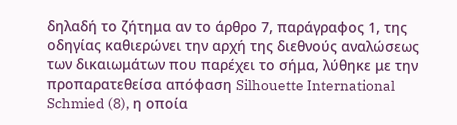δηλαδή το ζήτημα αν το άρθρο 7, παράγραφος 1, της οδηγίας καθιερώνει την αρχή της διεθνούς αναλώσεως των δικαιωμάτων που παρέχει το σήμα, λύθηκε με την προπαρατεθείσα απόφαση Silhouette International Schmied (8), η οποία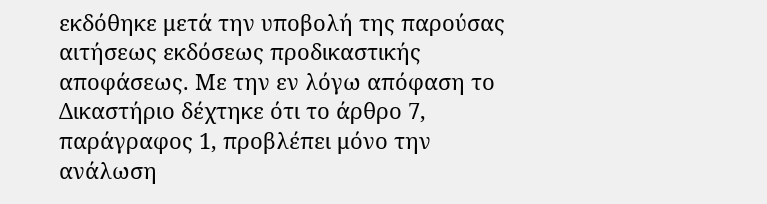εκδόθηκε μετά την υποβολή της παρούσας αιτήσεως εκδόσεως προδικαστικής αποφάσεως. Με την εν λόγω απόφαση το Δικαστήριο δέχτηκε ότι το άρθρο 7, παράγραφος 1, προβλέπει μόνο την ανάλωση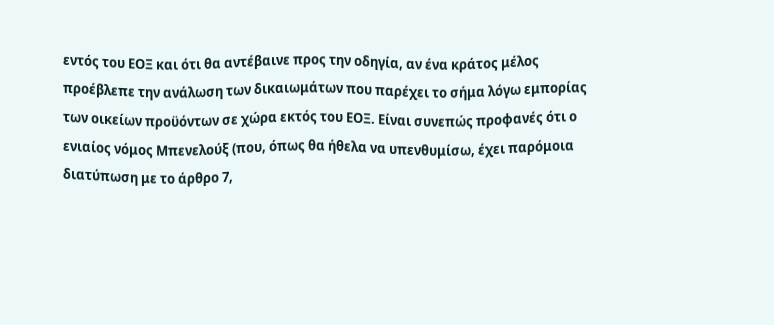εντός του ΕΟΞ και ότι θα αντέβαινε προς την οδηγία, αν ένα κράτος μέλος προέβλεπε την ανάλωση των δικαιωμάτων που παρέχει το σήμα λόγω εμπορίας των οικείων προϋόντων σε χώρα εκτός του ΕΟΞ. Είναι συνεπώς προφανές ότι ο ενιαίος νόμος Μπενελούξ (που, όπως θα ήθελα να υπενθυμίσω, έχει παρόμοια διατύπωση με το άρθρο 7,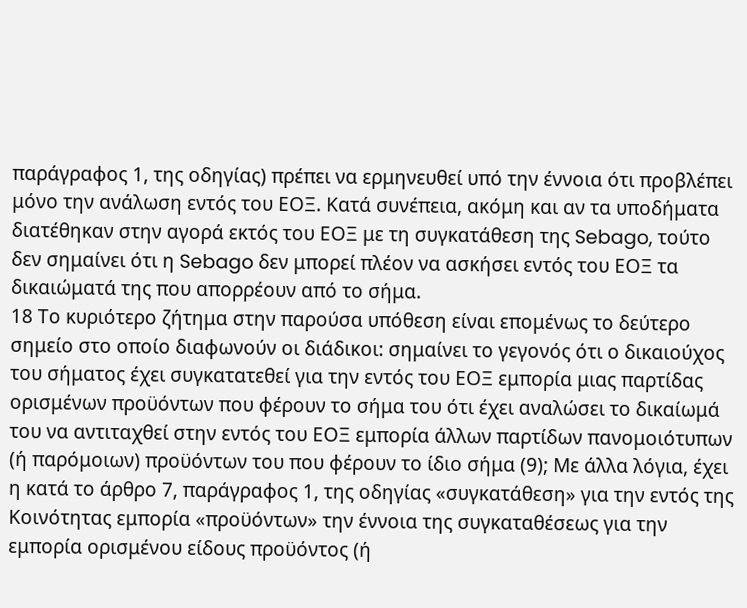παράγραφος 1, της οδηγίας) πρέπει να ερμηνευθεί υπό την έννοια ότι προβλέπει μόνο την ανάλωση εντός του ΕΟΞ. Κατά συνέπεια, ακόμη και αν τα υποδήματα διατέθηκαν στην αγορά εκτός του ΕΟΞ με τη συγκατάθεση της Sebago, τούτο δεν σημαίνει ότι η Sebago δεν μπορεί πλέον να ασκήσει εντός του ΕΟΞ τα δικαιώματά της που απορρέουν από το σήμα.
18 Το κυριότερο ζήτημα στην παρούσα υπόθεση είναι επομένως το δεύτερο σημείο στο οποίο διαφωνούν οι διάδικοι: σημαίνει το γεγονός ότι ο δικαιούχος του σήματος έχει συγκατατεθεί για την εντός του ΕΟΞ εμπορία μιας παρτίδας ορισμένων προϋόντων που φέρουν το σήμα του ότι έχει αναλώσει το δικαίωμά του να αντιταχθεί στην εντός του ΕΟΞ εμπορία άλλων παρτίδων πανομοιότυπων (ή παρόμοιων) προϋόντων του που φέρουν το ίδιο σήμα (9); Με άλλα λόγια, έχει η κατά το άρθρο 7, παράγραφος 1, της οδηγίας «συγκατάθεση» για την εντός της Κοινότητας εμπορία «προϋόντων» την έννοια της συγκαταθέσεως για την εμπορία ορισμένου είδους προϋόντος (ή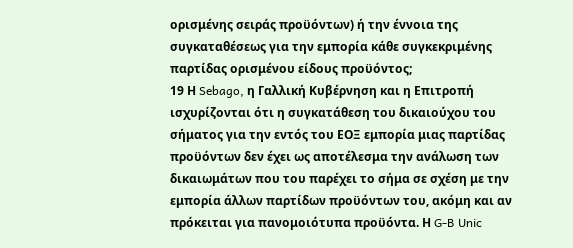ορισμένης σειράς προϋόντων) ή την έννοια της συγκαταθέσεως για την εμπορία κάθε συγκεκριμένης παρτίδας ορισμένου είδους προϋόντος;
19 Η Sebago, η Γαλλική Κυβέρνηση και η Επιτροπή ισχυρίζονται ότι η συγκατάθεση του δικαιούχου του σήματος για την εντός του ΕΟΞ εμπορία μιας παρτίδας προϋόντων δεν έχει ως αποτέλεσμα την ανάλωση των δικαιωμάτων που του παρέχει το σήμα σε σχέση με την εμπορία άλλων παρτίδων προϋόντων του, ακόμη και αν πρόκειται για πανομοιότυπα προϋόντα. Η G-B Unic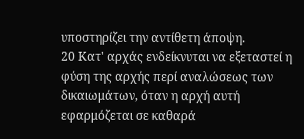υποστηρίζει την αντίθετη άποψη.
20 Κατ' αρχάς ενδείκνυται να εξεταστεί η φύση της αρχής περί αναλώσεως των δικαιωμάτων, όταν η αρχή αυτή εφαρμόζεται σε καθαρά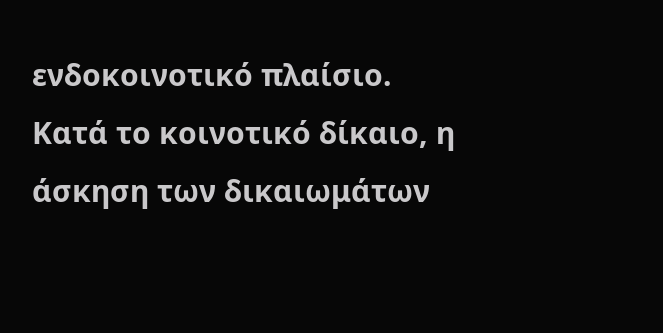ενδοκοινοτικό πλαίσιο. Κατά το κοινοτικό δίκαιο, η άσκηση των δικαιωμάτων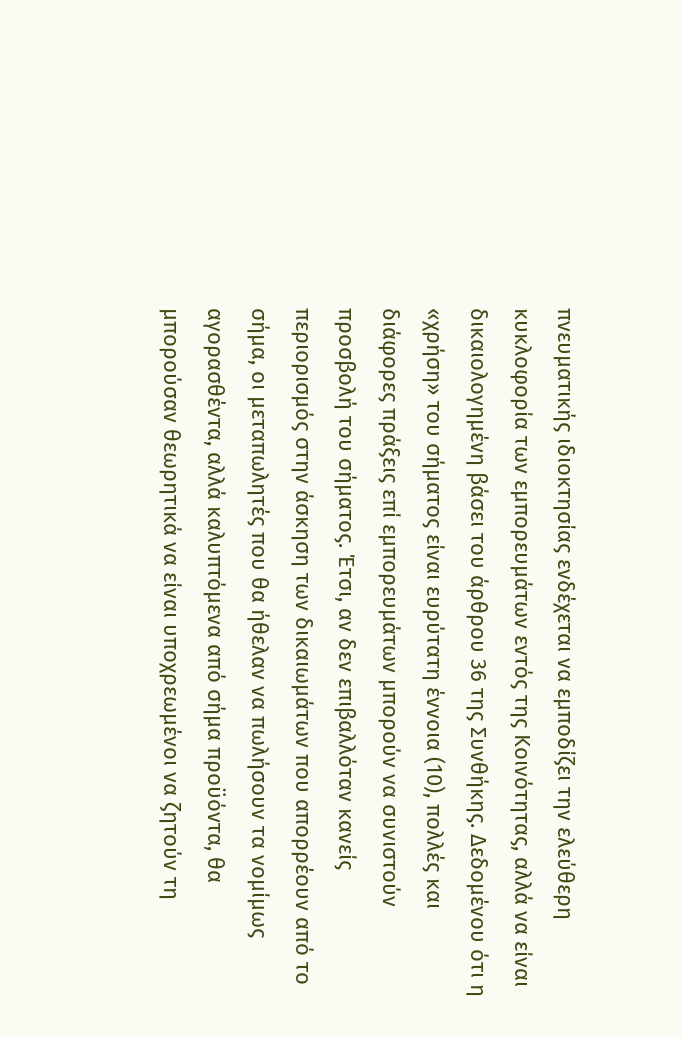πνευματικής ιδιοκτησίας ενδέχεται να εμποδίζει την ελεύθερη κυκλοφορία των εμπορευμάτων εντός της Κοινότητας, αλλά να είναι δικαιολογημένη βάσει του άρθρου 36 της Συνθήκης. Δεδομένου ότι η «χρήση» του σήματος είναι ευρύτατη έννοια (10), πολλές και διάφορες πράξεις επί εμπορευμάτων μπορούν να συνιστούν προσβολή του σήματος. Έτσι, αν δεν επιβαλλόταν κανείς περιορισμός στην άσκηση των δικαιωμάτων που απορρέουν από το σήμα, οι μεταπωλητές που θα ήθελαν να πωλήσουν τα νομίμως αγορασθέντα, αλλά καλυπτόμενα από σήμα προϋόντα, θα μπορούσαν θεωρητικά να είναι υποχρεωμένοι να ζητούν τη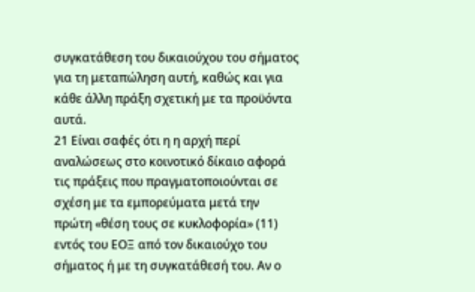συγκατάθεση του δικαιούχου του σήματος για τη μεταπώληση αυτή, καθώς και για κάθε άλλη πράξη σχετική με τα προϋόντα αυτά.
21 Είναι σαφές ότι η η αρχή περί αναλώσεως στο κοινοτικό δίκαιο αφορά τις πράξεις που πραγματοποιούνται σε σχέση με τα εμπορεύματα μετά την πρώτη «θέση τους σε κυκλοφορία» (11) εντός του ΕΟΞ από τον δικαιούχο του σήματος ή με τη συγκατάθεσή του. Αν ο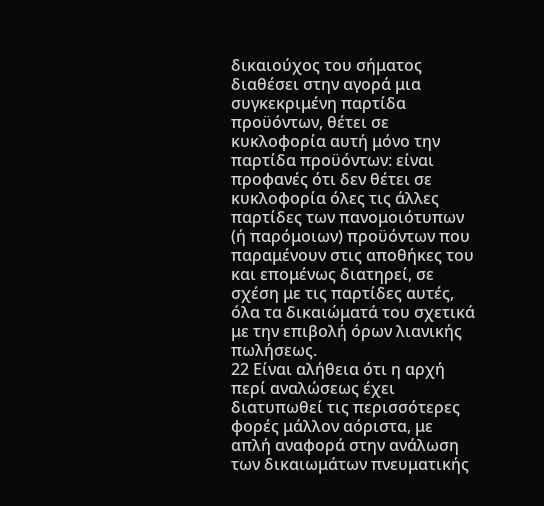δικαιούχος του σήματος διαθέσει στην αγορά μια συγκεκριμένη παρτίδα προϋόντων, θέτει σε κυκλοφορία αυτή μόνο την παρτίδα προϋόντων: είναι προφανές ότι δεν θέτει σε κυκλοφορία όλες τις άλλες παρτίδες των πανομοιότυπων (ή παρόμοιων) προϋόντων που παραμένουν στις αποθήκες του και επομένως διατηρεί, σε σχέση με τις παρτίδες αυτές, όλα τα δικαιώματά του σχετικά με την επιβολή όρων λιανικής πωλήσεως.
22 Είναι αλήθεια ότι η αρχή περί αναλώσεως έχει διατυπωθεί τις περισσότερες φορές μάλλον αόριστα, με απλή αναφορά στην ανάλωση των δικαιωμάτων πνευματικής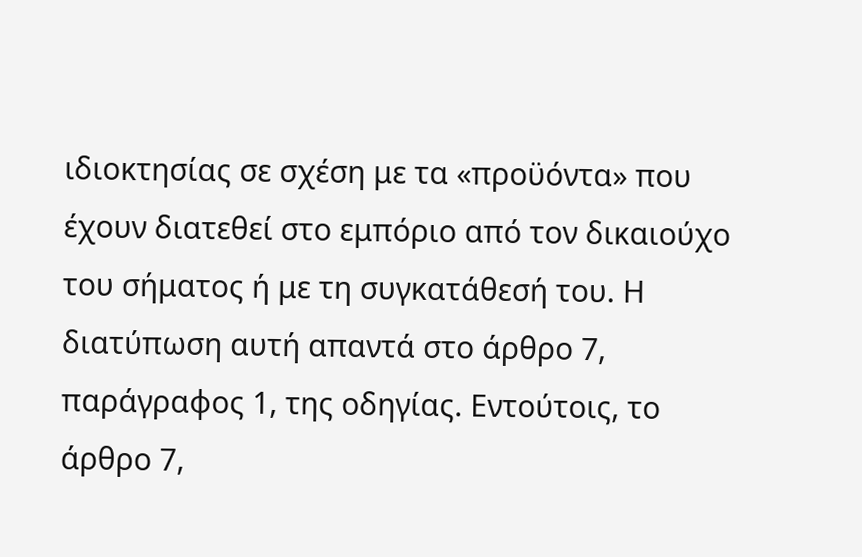ιδιοκτησίας σε σχέση με τα «προϋόντα» που έχουν διατεθεί στο εμπόριο από τον δικαιούχο του σήματος ή με τη συγκατάθεσή του. Η διατύπωση αυτή απαντά στο άρθρο 7, παράγραφος 1, της οδηγίας. Εντούτοις, το άρθρο 7,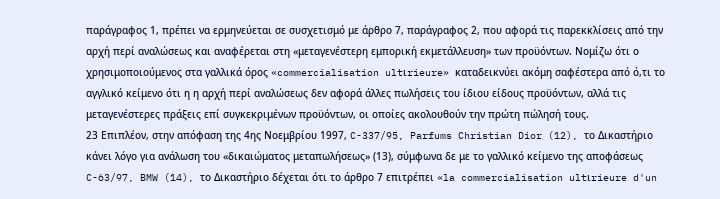παράγραφος 1, πρέπει να ερμηνεύεται σε συσχετισμό με άρθρο 7, παράγραφος 2, που αφορά τις παρεκκλίσεις από την αρχή περί αναλώσεως και αναφέρεται στη «μεταγενέστερη εμπορική εκμετάλλευση» των προϋόντων. Νομίζω ότι ο χρησιμοποιούμενος στα γαλλικά όρος «commercialisation ultιrieure» καταδεικνύει ακόμη σαφέστερα από ό,τι το αγγλικό κείμενο ότι η η αρχή περί αναλώσεως δεν αφορά άλλες πωλήσεις του ίδιου είδους προϋόντων, αλλά τις μεταγενέστερες πράξεις επί συγκεκριμένων προϋόντων, οι οποίες ακολουθούν την πρώτη πώλησή τους.
23 Επιπλέον, στην απόφαση της 4ης Νοεμβρίου 1997, C-337/95, Parfums Christian Dior (12), το Δικαστήριο κάνει λόγο για ανάλωση του «δικαιώματος μεταπωλήσεως» (13), σύμφωνα δε με το γαλλικό κείμενο της αποφάσεως C-63/97, BMW (14), το Δικαστήριο δέχεται ότι το άρθρο 7 επιτρέπει «la commercialisation ultιrieure d'un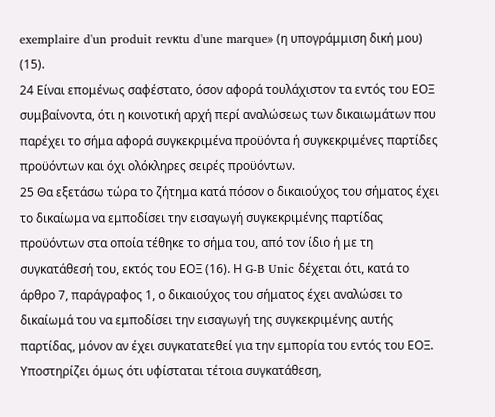exemplaire d'un produit revκtu d'une marque» (η υπογράμμιση δική μου) (15).
24 Είναι επομένως σαφέστατο, όσον αφορά τουλάχιστον τα εντός του ΕΟΞ συμβαίνοντα, ότι η κοινοτική αρχή περί αναλώσεως των δικαιωμάτων που παρέχει το σήμα αφορά συγκεκριμένα προϋόντα ή συγκεκριμένες παρτίδες προϋόντων και όχι ολόκληρες σειρές προϋόντων.
25 Θα εξετάσω τώρα το ζήτημα κατά πόσον ο δικαιούχος του σήματος έχει το δικαίωμα να εμποδίσει την εισαγωγή συγκεκριμένης παρτίδας προϋόντων στα οποία τέθηκε το σήμα του, από τον ίδιο ή με τη συγκατάθεσή του, εκτός του ΕΟΞ (16). Η G-B Unic δέχεται ότι, κατά το άρθρο 7, παράγραφος 1, ο δικαιούχος του σήματος έχει αναλώσει το δικαίωμά του να εμποδίσει την εισαγωγή της συγκεκριμένης αυτής παρτίδας, μόνον αν έχει συγκατατεθεί για την εμπορία του εντός του ΕΟΞ. Υποστηρίζει όμως ότι υφίσταται τέτοια συγκατάθεση,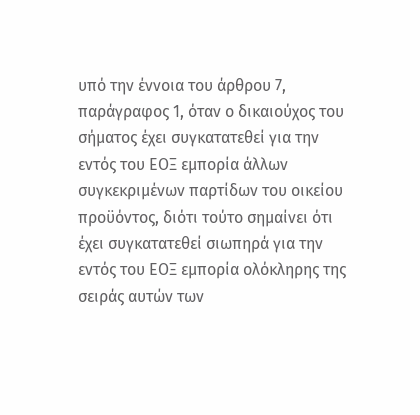υπό την έννοια του άρθρου 7, παράγραφος 1, όταν ο δικαιούχος του σήματος έχει συγκατατεθεί για την εντός του ΕΟΞ εμπορία άλλων συγκεκριμένων παρτίδων του οικείου προϋόντος, διότι τούτο σημαίνει ότι έχει συγκατατεθεί σιωπηρά για την εντός του ΕΟΞ εμπορία ολόκληρης της σειράς αυτών των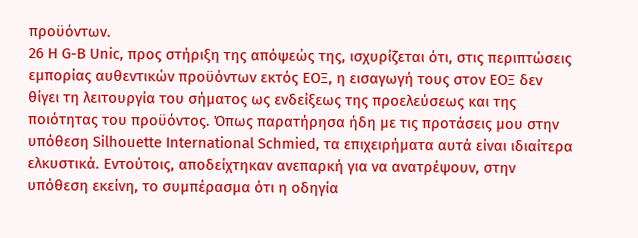προϋόντων.
26 Η G-B Unic, προς στήριξη της απόψεώς της, ισχυρίζεται ότι, στις περιπτώσεις εμπορίας αυθεντικών προϋόντων εκτός ΕΟΞ, η εισαγωγή τους στον ΕΟΞ δεν θίγει τη λειτουργία του σήματος ως ενδείξεως της προελεύσεως και της ποιότητας του προϋόντος. Όπως παρατήρησα ήδη με τις προτάσεις μου στην υπόθεση Silhouette International Schmied, τα επιχειρήματα αυτά είναι ιδιαίτερα ελκυστικά. Εντούτοις, αποδείχτηκαν ανεπαρκή για να ανατρέψουν, στην υπόθεση εκείνη, το συμπέρασμα ότι η οδηγία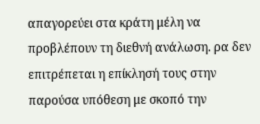απαγορεύει στα κράτη μέλη να προβλέπουν τη διεθνή ανάλωση. ρα δεν επιτρέπεται η επίκλησή τους στην παρούσα υπόθεση με σκοπό την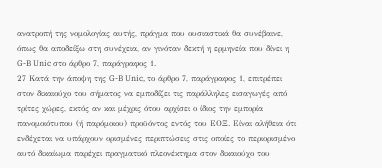ανατροπή της νομολογίας αυτής, πράγμα που ουσιαστικά θα συνέβαινε, όπως θα αποδείξω στη συνέχεια, αν γινόταν δεκτή η ερμηνεία που δίνει η G-B Unic στο άρθρο 7, παράγραφος 1.
27 Κατά την άποψη της G-B Unic, το άρθρο 7, παράγραφος 1, επιτρέπει στον δικαιούχο του σήματος να εμποδίζει τις παράλληλες εισαγωγές από τρίτες χώρες, εκτός αν και μέχρις ότου αρχίσει ο ίδιος την εμπορία πανομοιότυπου (ή παρόμοιου) προϋόντος εντός του ΕΟΞ. Είναι αλήθεια ότι ενδέχεται να υπάρχουν ορισμένες περιπτώσεις στις οποίες το περιορισμένο αυτό δικαίωμα παρέχει πραγματικό πλεονέκτημα στον δικαιούχο του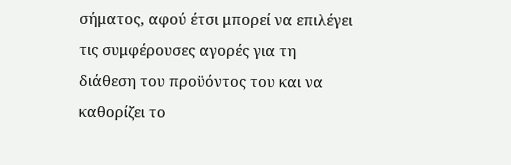σήματος, αφού έτσι μπορεί να επιλέγει τις συμφέρουσες αγορές για τη διάθεση του προϋόντος του και να καθορίζει το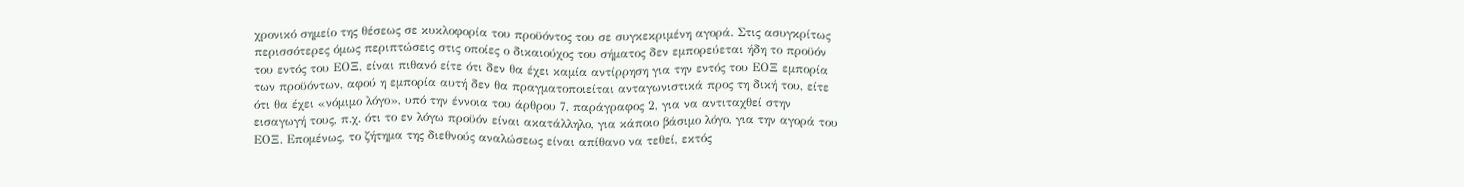χρονικό σημείο της θέσεως σε κυκλοφορία του προϋόντος του σε συγκεκριμένη αγορά. Στις ασυγκρίτως περισσότερες όμως περιπτώσεις στις οποίες ο δικαιούχος του σήματος δεν εμπορεύεται ήδη το προϋόν του εντός του ΕΟΞ, είναι πιθανό είτε ότι δεν θα έχει καμία αντίρρηση για την εντός του ΕΟΞ εμπορία των προϋόντων, αφού η εμπορία αυτή δεν θα πραγματοποιείται ανταγωνιστικά προς τη δική του, είτε ότι θα έχει «νόμιμο λόγο», υπό την έννοια του άρθρου 7, παράγραφος 2, για να αντιταχθεί στην εισαγωγή τους, π.χ. ότι το εν λόγω προϋόν είναι ακατάλληλο, για κάποιο βάσιμο λόγο, για την αγορά του ΕΟΞ. Επομένως, το ζήτημα της διεθνούς αναλώσεως είναι απίθανο να τεθεί, εκτός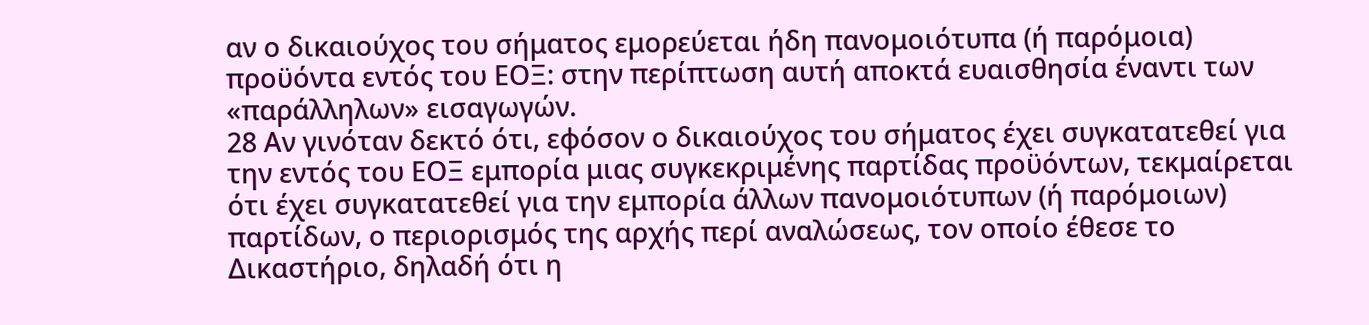αν ο δικαιούχος του σήματος εμορεύεται ήδη πανομοιότυπα (ή παρόμοια) προϋόντα εντός του ΕΟΞ: στην περίπτωση αυτή αποκτά ευαισθησία έναντι των «παράλληλων» εισαγωγών.
28 Αν γινόταν δεκτό ότι, εφόσον ο δικαιούχος του σήματος έχει συγκατατεθεί για την εντός του ΕΟΞ εμπορία μιας συγκεκριμένης παρτίδας προϋόντων, τεκμαίρεται ότι έχει συγκατατεθεί για την εμπορία άλλων πανομοιότυπων (ή παρόμοιων) παρτίδων, ο περιορισμός της αρχής περί αναλώσεως, τον οποίο έθεσε το Δικαστήριο, δηλαδή ότι η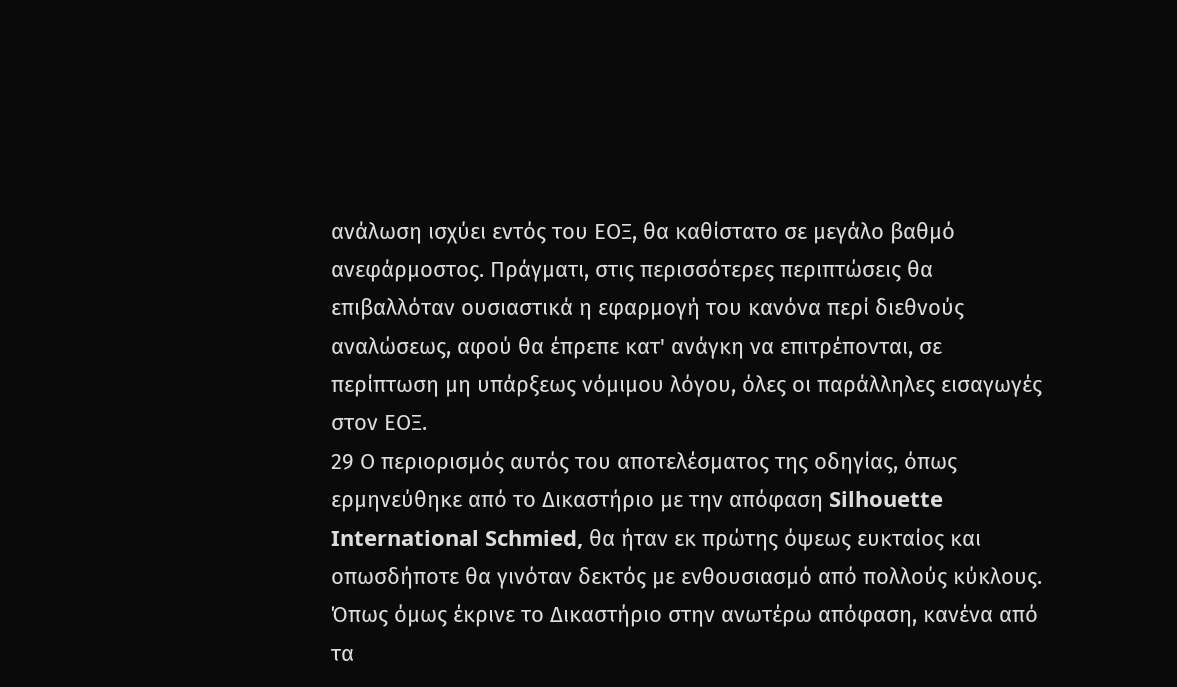ανάλωση ισχύει εντός του ΕΟΞ, θα καθίστατο σε μεγάλο βαθμό ανεφάρμοστος. Πράγματι, στις περισσότερες περιπτώσεις θα επιβαλλόταν ουσιαστικά η εφαρμογή του κανόνα περί διεθνούς αναλώσεως, αφού θα έπρεπε κατ' ανάγκη να επιτρέπονται, σε περίπτωση μη υπάρξεως νόμιμου λόγου, όλες οι παράλληλες εισαγωγές στον ΕΟΞ.
29 Ο περιορισμός αυτός του αποτελέσματος της οδηγίας, όπως ερμηνεύθηκε από το Δικαστήριο με την απόφαση Silhouette International Schmied, θα ήταν εκ πρώτης όψεως ευκταίος και οπωσδήποτε θα γινόταν δεκτός με ενθουσιασμό από πολλούς κύκλους. Όπως όμως έκρινε το Δικαστήριο στην ανωτέρω απόφαση, κανένα από τα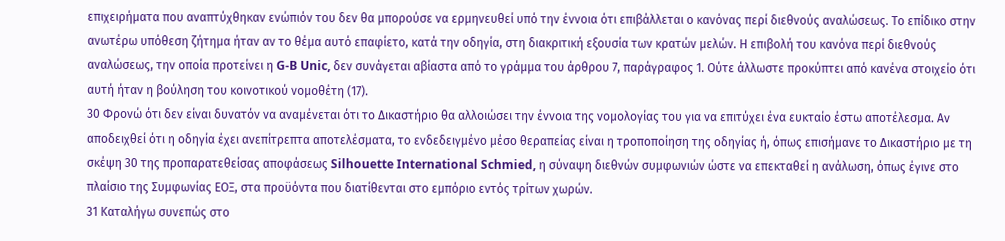επιχειρήματα που αναπτύχθηκαν ενώπιόν του δεν θα μπορούσε να ερμηνευθεί υπό την έννοια ότι επιβάλλεται ο κανόνας περί διεθνούς αναλώσεως. Το επίδικο στην ανωτέρω υπόθεση ζήτημα ήταν αν το θέμα αυτό επαφίετο, κατά την οδηγία, στη διακριτική εξουσία των κρατών μελών. Η επιβολή του κανόνα περί διεθνούς αναλώσεως, την οποία προτείνει η G-B Unic, δεν συνάγεται αβίαστα από το γράμμα του άρθρου 7, παράγραφος 1. Ούτε άλλωστε προκύπτει από κανένα στοιχείο ότι αυτή ήταν η βούληση του κοινοτικού νομοθέτη (17).
30 Φρονώ ότι δεν είναι δυνατόν να αναμένεται ότι το Δικαστήριο θα αλλοιώσει την έννοια της νομολογίας του για να επιτύχει ένα ευκταίο έστω αποτέλεσμα. Αν αποδειχθεί ότι η οδηγία έχει ανεπίτρεπτα αποτελέσματα, το ενδεδειγμένο μέσο θεραπείας είναι η τροποποίηση της οδηγίας ή, όπως επισήμανε το Δικαστήριο με τη σκέψη 30 της προπαρατεθείσας αποφάσεως Silhouette International Schmied, η σύναψη διεθνών συμφωνιών ώστε να επεκταθεί η ανάλωση, όπως έγινε στο πλαίσιο της Συμφωνίας ΕΟΞ, στα προϋόντα που διατίθενται στο εμπόριο εντός τρίτων χωρών.
31 Καταλήγω συνεπώς στο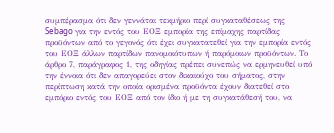συμπέρασμα ότι δεν γεννάται τεκμήριο περί συγκαταθέσεως της Sebago για την εντός του ΕΟΞ εμπορία της επίμαχης παρτίδας προϋόντων από το γεγονός ότι έχει συγκατατεθεί για την εμπορία εντός του ΕΟΞ άλλων παρτίδων πανομοιότυπων ή παρόμοιων προϋόντων. Το άρθρο 7, παράγραφος 1, της οδηγίας πρέπει συνεπώς να ερμηνευθεί υπό την έννοια ότι δεν απαγορεύει στον δικαιούχο του σήματος, στην περίπτωση κατά την οποία ορισμένα προϋόντα έχουν διατεθεί στο εμπόριο εντός του ΕΟΞ από τον ίδιο ή με τη συγκατάθεσή του, να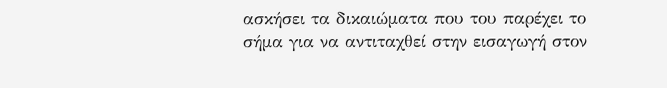ασκήσει τα δικαιώματα που του παρέχει το σήμα για να αντιταχθεί στην εισαγωγή στον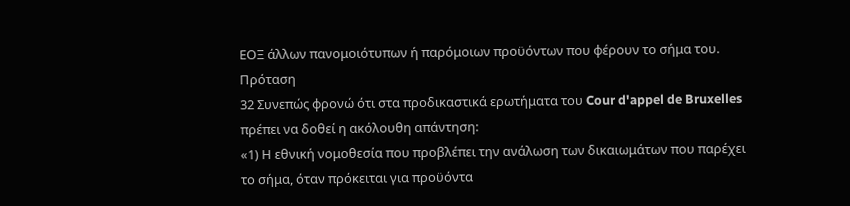ΕΟΞ άλλων πανομοιότυπων ή παρόμοιων προϋόντων που φέρουν το σήμα του.
Πρόταση
32 Συνεπώς φρονώ ότι στα προδικαστικά ερωτήματα του Cour d'appel de Bruxelles πρέπει να δοθεί η ακόλουθη απάντηση:
«1) Η εθνική νομοθεσία που προβλέπει την ανάλωση των δικαιωμάτων που παρέχει το σήμα, όταν πρόκειται για προϋόντα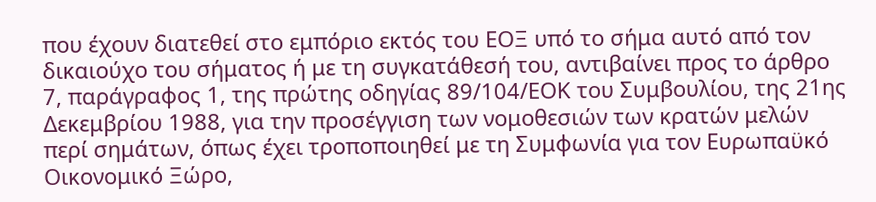που έχουν διατεθεί στο εμπόριο εκτός του ΕΟΞ υπό το σήμα αυτό από τον δικαιούχο του σήματος ή με τη συγκατάθεσή του, αντιβαίνει προς το άρθρο 7, παράγραφος 1, της πρώτης οδηγίας 89/104/ΕΟΚ του Συμβουλίου, της 21ης Δεκεμβρίου 1988, για την προσέγγιση των νομοθεσιών των κρατών μελών περί σημάτων, όπως έχει τροποποιηθεί με τη Συμφωνία για τον Ευρωπαϋκό Οικονομικό Ξώρο,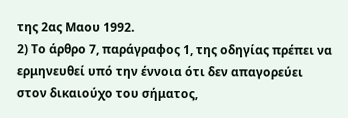της 2ας Μαου 1992.
2) Το άρθρο 7, παράγραφος 1, της οδηγίας πρέπει να ερμηνευθεί υπό την έννοια ότι δεν απαγορεύει στον δικαιούχο του σήματος,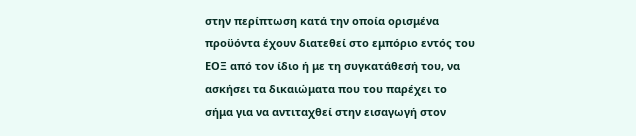στην περίπτωση κατά την οποία ορισμένα προϋόντα έχουν διατεθεί στο εμπόριο εντός του ΕΟΞ από τον ίδιο ή με τη συγκατάθεσή του, να ασκήσει τα δικαιώματα που του παρέχει το σήμα για να αντιταχθεί στην εισαγωγή στον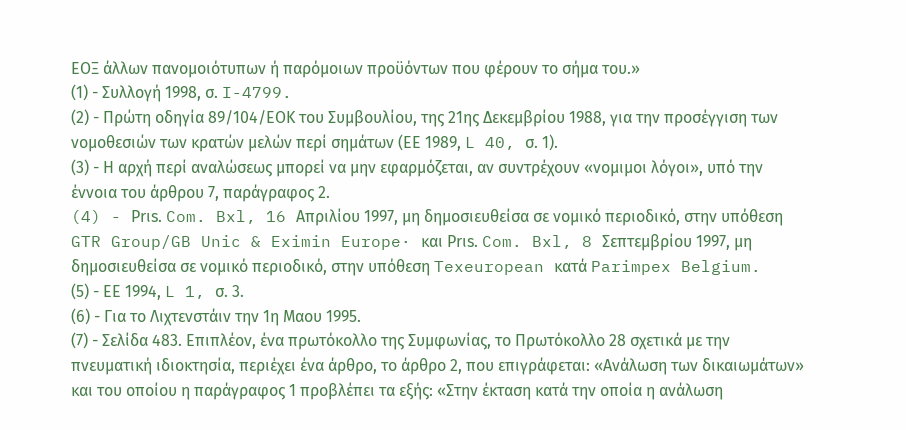ΕΟΞ άλλων πανομοιότυπων ή παρόμοιων προϋόντων που φέρουν το σήμα του.»
(1) - Συλλογή 1998, σ. I-4799.
(2) - Πρώτη οδηγία 89/104/ΕΟΚ του Συμβουλίου, της 21ης Δεκεμβρίου 1988, για την προσέγγιση των νομοθεσιών των κρατών μελών περί σημάτων (ΕΕ 1989, L 40, σ. 1).
(3) - Η αρχή περί αναλώσεως μπορεί να μην εφαρμόζεται, αν συντρέχουν «νομιμοι λόγοι», υπό την έννοια του άρθρου 7, παράγραφος 2.
(4) - Prιs. Com. Bxl, 16 Απριλίου 1997, μη δημοσιευθείσα σε νομικό περιοδικό, στην υπόθεση GTR Group/GB Unic & Eximin Europe· και Prιs. Com. Bxl, 8 Σεπτεμβρίου 1997, μη δημοσιευθείσα σε νομικό περιοδικό, στην υπόθεση Texeuropean κατά Parimpex Belgium.
(5) - ΕΕ 1994, L 1, σ. 3.
(6) - Για το Λιχτενστάιν την 1η Μαου 1995.
(7) - Σελίδα 483. Επιπλέον, ένα πρωτόκολλο της Συμφωνίας, το Πρωτόκολλο 28 σχετικά με την πνευματική ιδιοκτησία, περιέχει ένα άρθρο, το άρθρο 2, που επιγράφεται: «Ανάλωση των δικαιωμάτων» και του οποίου η παράγραφος 1 προβλέπει τα εξής: «Στην έκταση κατά την οποία η ανάλωση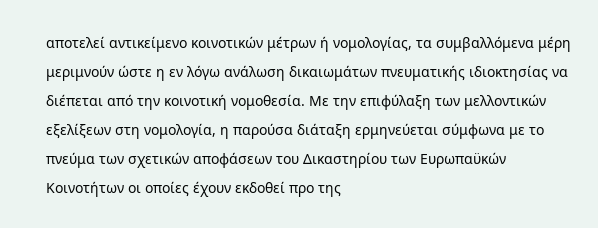αποτελεί αντικείμενο κοινοτικών μέτρων ή νομολογίας, τα συμβαλλόμενα μέρη μεριμνούν ώστε η εν λόγω ανάλωση δικαιωμάτων πνευματικής ιδιοκτησίας να διέπεται από την κοινοτική νομοθεσία. Με την επιφύλαξη των μελλοντικών εξελίξεων στη νομολογία, η παρούσα διάταξη ερμηνεύεται σύμφωνα με το πνεύμα των σχετικών αποφάσεων του Δικαστηρίου των Ευρωπαϋκών Κοινοτήτων οι οποίες έχουν εκδοθεί προ της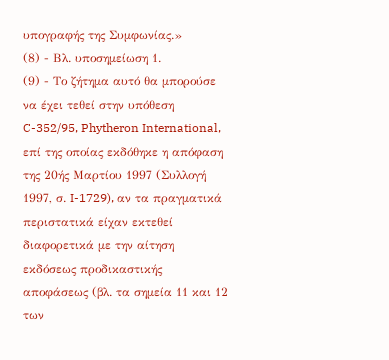υπογραφής της Συμφωνίας.»
(8) - Βλ. υποσημείωση 1.
(9) - Το ζήτημα αυτό θα μπορούσε να έχει τεθεί στην υπόθεση C-352/95, Phytheron International, επί της οποίας εκδόθηκε η απόφαση της 20ής Μαρτίου 1997 (Συλλογή 1997, σ. I-1729), αν τα πραγματικά περιστατικά είχαν εκτεθεί διαφορετικά με την αίτηση εκδόσεως προδικαστικής αποφάσεως (βλ. τα σημεία 11 και 12 των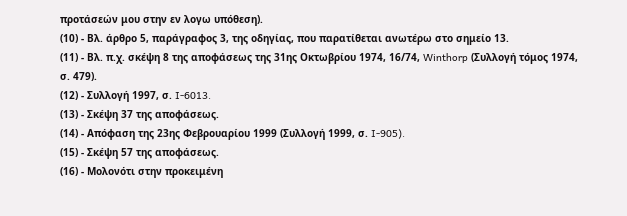προτάσεών μου στην εν λογω υπόθεση).
(10) - Βλ. άρθρο 5, παράγραφος 3, της οδηγίας, που παρατίθεται ανωτέρω στο σημείο 13.
(11) - Βλ. π.χ. σκέψη 8 της αποφάσεως της 31ης Οκτωβρίου 1974, 16/74, Winthorp (Συλλογή τόμος 1974, σ. 479).
(12) - Συλλογή 1997, σ. I-6013.
(13) - Σκέψη 37 της αποφάσεως.
(14) - Απόφαση της 23ης Φεβρουαρίου 1999 (Συλλογή 1999, σ. I-905).
(15) - Σκέψη 57 της αποφάσεως.
(16) - Μολονότι στην προκειμένη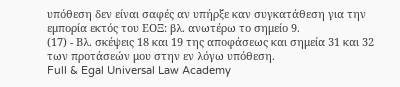υπόθεση δεν είναι σαφές αν υπήρξε καν συγκατάθεση για την εμπορία εκτός του ΕΟΞ: βλ. ανωτέρω το σημείο 9.
(17) - Βλ. σκέψεις 18 και 19 της αποφάσεως και σημεία 31 και 32 των προτάσεών μου στην εν λόγω υπόθεση.
Full & Egal Universal Law Academy